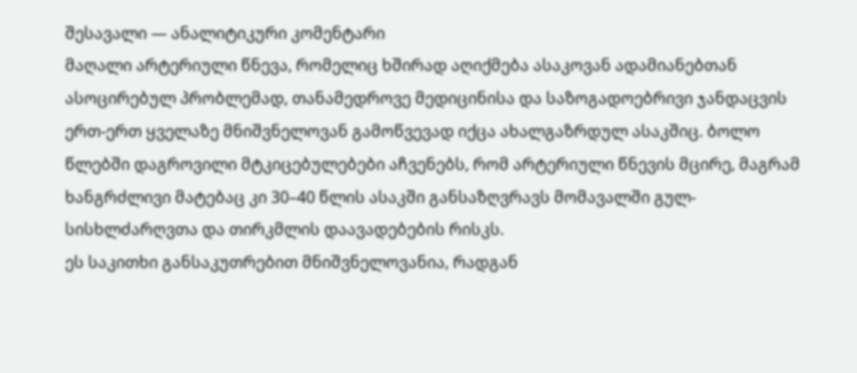შესავალი — ანალიტიკური კომენტარი
მაღალი არტერიული წნევა, რომელიც ხშირად აღიქმება ასაკოვან ადამიანებთან ასოცირებულ პრობლემად, თანამედროვე მედიცინისა და საზოგადოებრივი ჯანდაცვის ერთ-ერთ ყველაზე მნიშვნელოვან გამოწვევად იქცა ახალგაზრდულ ასაკშიც. ბოლო წლებში დაგროვილი მტკიცებულებები აჩვენებს, რომ არტერიული წნევის მცირე, მაგრამ ხანგრძლივი მატებაც კი 30–40 წლის ასაკში განსაზღვრავს მომავალში გულ-სისხლძარღვთა და თირკმლის დაავადებების რისკს.
ეს საკითხი განსაკუთრებით მნიშვნელოვანია, რადგან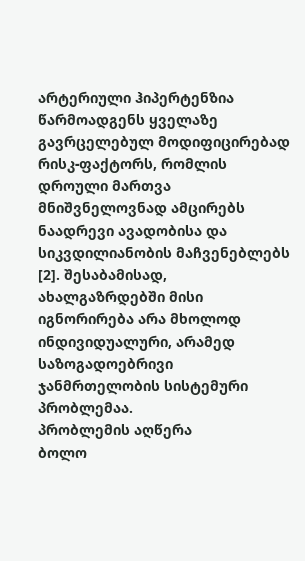არტერიული ჰიპერტენზია წარმოადგენს ყველაზე გავრცელებულ მოდიფიცირებად რისკ-ფაქტორს, რომლის დროული მართვა მნიშვნელოვნად ამცირებს ნაადრევი ავადობისა და სიკვდილიანობის მაჩვენებლებს [2]. შესაბამისად, ახალგაზრდებში მისი იგნორირება არა მხოლოდ ინდივიდუალური, არამედ საზოგადოებრივი ჯანმრთელობის სისტემური პრობლემაა.
პრობლემის აღწერა
ბოლო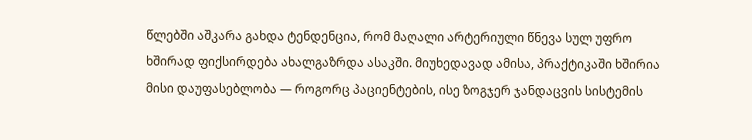წლებში აშკარა გახდა ტენდენცია, რომ მაღალი არტერიული წნევა სულ უფრო ხშირად ფიქსირდება ახალგაზრდა ასაკში. მიუხედავად ამისა, პრაქტიკაში ხშირია მისი დაუფასებლობა — როგორც პაციენტების, ისე ზოგჯერ ჯანდაცვის სისტემის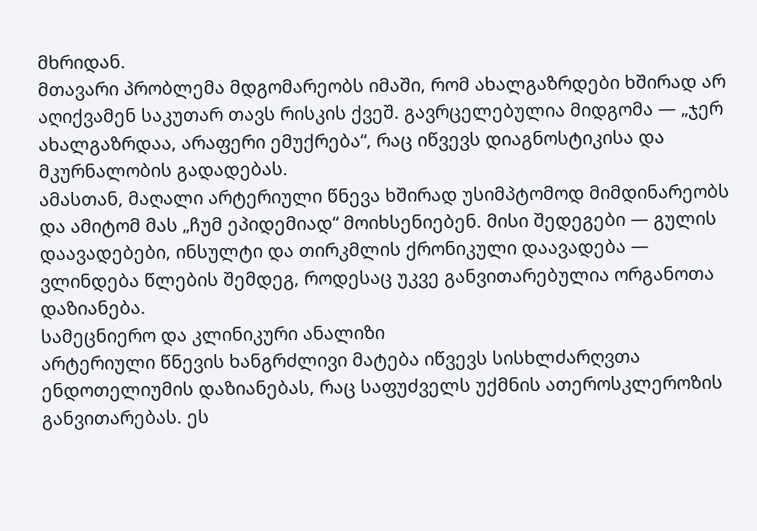მხრიდან.
მთავარი პრობლემა მდგომარეობს იმაში, რომ ახალგაზრდები ხშირად არ აღიქვამენ საკუთარ თავს რისკის ქვეშ. გავრცელებულია მიდგომა — „ჯერ ახალგაზრდაა, არაფერი ემუქრება“, რაც იწვევს დიაგნოსტიკისა და მკურნალობის გადადებას.
ამასთან, მაღალი არტერიული წნევა ხშირად უსიმპტომოდ მიმდინარეობს და ამიტომ მას „ჩუმ ეპიდემიად“ მოიხსენიებენ. მისი შედეგები — გულის დაავადებები, ინსულტი და თირკმლის ქრონიკული დაავადება — ვლინდება წლების შემდეგ, როდესაც უკვე განვითარებულია ორგანოთა დაზიანება.
სამეცნიერო და კლინიკური ანალიზი
არტერიული წნევის ხანგრძლივი მატება იწვევს სისხლძარღვთა ენდოთელიუმის დაზიანებას, რაც საფუძველს უქმნის ათეროსკლეროზის განვითარებას. ეს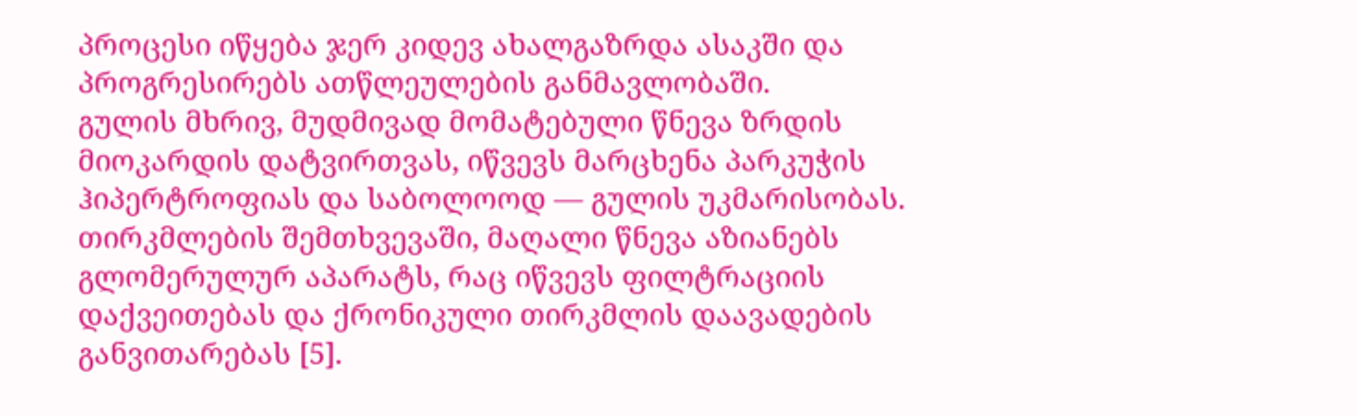პროცესი იწყება ჯერ კიდევ ახალგაზრდა ასაკში და პროგრესირებს ათწლეულების განმავლობაში.
გულის მხრივ, მუდმივად მომატებული წნევა ზრდის მიოკარდის დატვირთვას, იწვევს მარცხენა პარკუჭის ჰიპერტროფიას და საბოლოოდ — გულის უკმარისობას.
თირკმლების შემთხვევაში, მაღალი წნევა აზიანებს გლომერულურ აპარატს, რაც იწვევს ფილტრაციის დაქვეითებას და ქრონიკული თირკმლის დაავადების განვითარებას [5].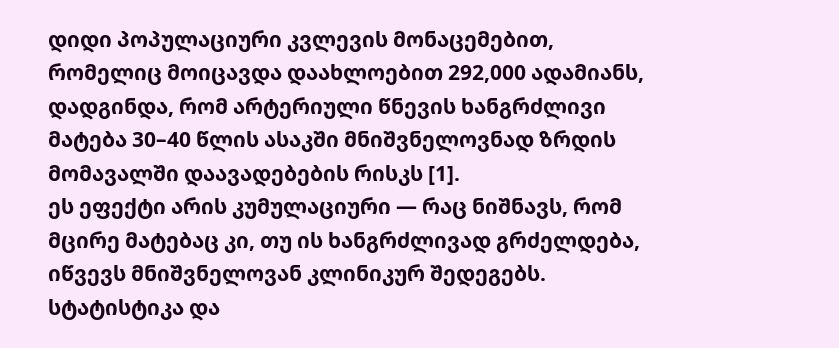დიდი პოპულაციური კვლევის მონაცემებით, რომელიც მოიცავდა დაახლოებით 292,000 ადამიანს, დადგინდა, რომ არტერიული წნევის ხანგრძლივი მატება 30–40 წლის ასაკში მნიშვნელოვნად ზრდის მომავალში დაავადებების რისკს [1].
ეს ეფექტი არის კუმულაციური — რაც ნიშნავს, რომ მცირე მატებაც კი, თუ ის ხანგრძლივად გრძელდება, იწვევს მნიშვნელოვან კლინიკურ შედეგებს.
სტატისტიკა და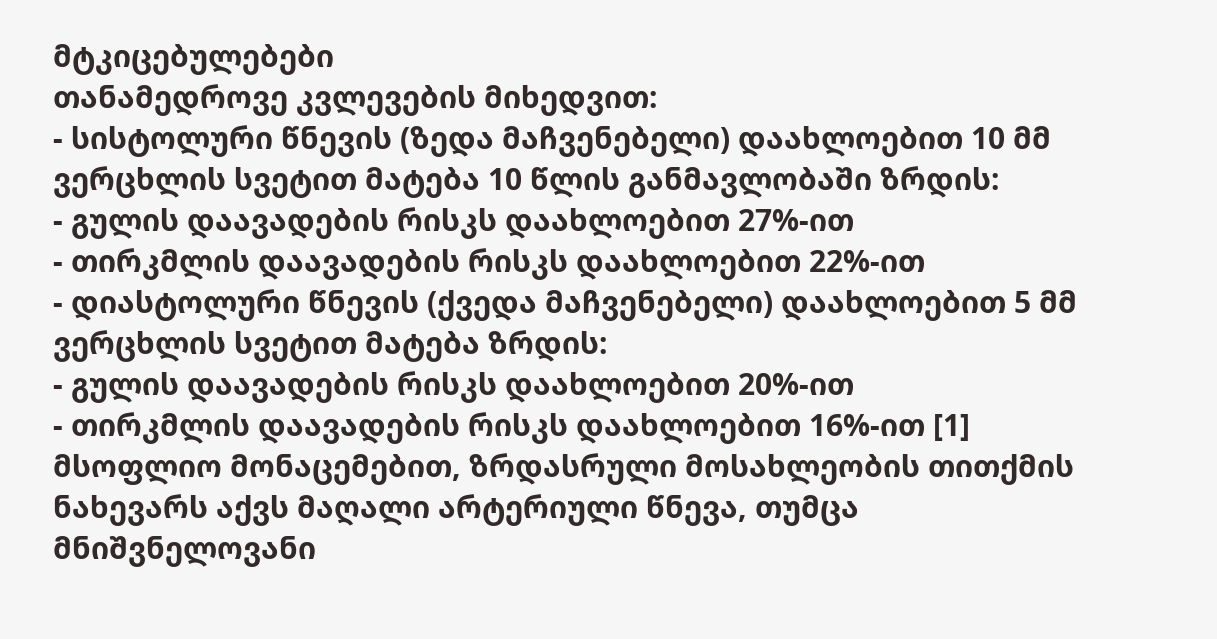მტკიცებულებები
თანამედროვე კვლევების მიხედვით:
- სისტოლური წნევის (ზედა მაჩვენებელი) დაახლოებით 10 მმ ვერცხლის სვეტით მატება 10 წლის განმავლობაში ზრდის:
- გულის დაავადების რისკს დაახლოებით 27%-ით
- თირკმლის დაავადების რისკს დაახლოებით 22%-ით
- დიასტოლური წნევის (ქვედა მაჩვენებელი) დაახლოებით 5 მმ ვერცხლის სვეტით მატება ზრდის:
- გულის დაავადების რისკს დაახლოებით 20%-ით
- თირკმლის დაავადების რისკს დაახლოებით 16%-ით [1]
მსოფლიო მონაცემებით, ზრდასრული მოსახლეობის თითქმის ნახევარს აქვს მაღალი არტერიული წნევა, თუმცა მნიშვნელოვანი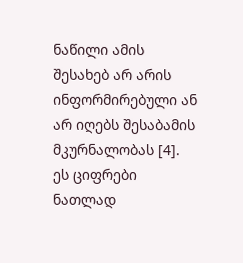ნაწილი ამის შესახებ არ არის ინფორმირებული ან არ იღებს შესაბამის მკურნალობას [4].
ეს ციფრები ნათლად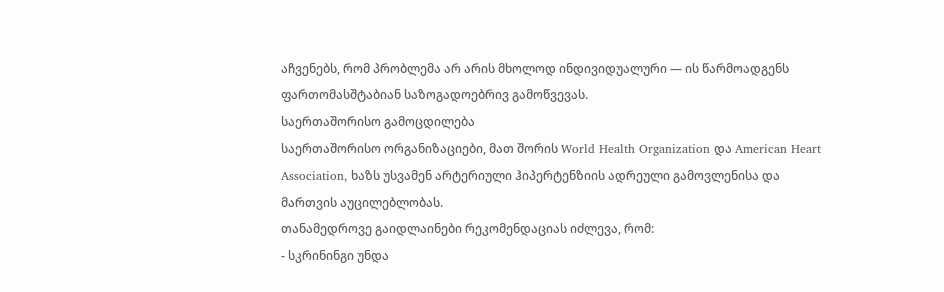აჩვენებს, რომ პრობლემა არ არის მხოლოდ ინდივიდუალური — ის წარმოადგენს ფართომასშტაბიან საზოგადოებრივ გამოწვევას.
საერთაშორისო გამოცდილება
საერთაშორისო ორგანიზაციები, მათ შორის World Health Organization და American Heart Association, ხაზს უსვამენ არტერიული ჰიპერტენზიის ადრეული გამოვლენისა და მართვის აუცილებლობას.
თანამედროვე გაიდლაინები რეკომენდაციას იძლევა, რომ:
- სკრინინგი უნდა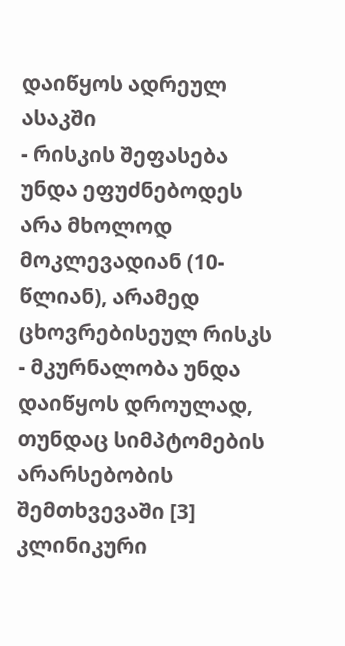დაიწყოს ადრეულ ასაკში
- რისკის შეფასება უნდა ეფუძნებოდეს არა მხოლოდ მოკლევადიან (10-წლიან), არამედ ცხოვრებისეულ რისკს
- მკურნალობა უნდა დაიწყოს დროულად, თუნდაც სიმპტომების არარსებობის შემთხვევაში [3]
კლინიკური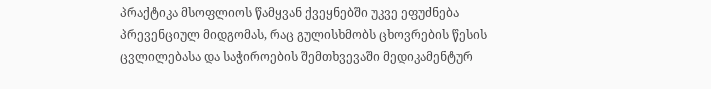პრაქტიკა მსოფლიოს წამყვან ქვეყნებში უკვე ეფუძნება პრევენციულ მიდგომას, რაც გულისხმობს ცხოვრების წესის ცვლილებასა და საჭიროების შემთხვევაში მედიკამენტურ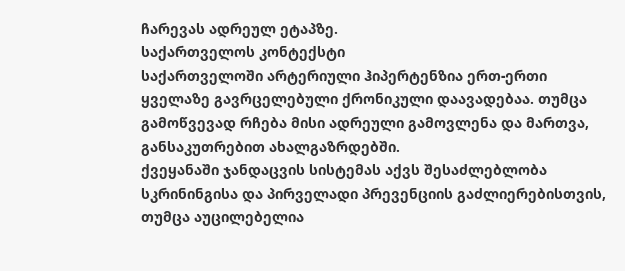ჩარევას ადრეულ ეტაპზე.
საქართველოს კონტექსტი
საქართველოში არტერიული ჰიპერტენზია ერთ-ერთი ყველაზე გავრცელებული ქრონიკული დაავადებაა. თუმცა გამოწვევად რჩება მისი ადრეული გამოვლენა და მართვა, განსაკუთრებით ახალგაზრდებში.
ქვეყანაში ჯანდაცვის სისტემას აქვს შესაძლებლობა სკრინინგისა და პირველადი პრევენციის გაძლიერებისთვის, თუმცა აუცილებელია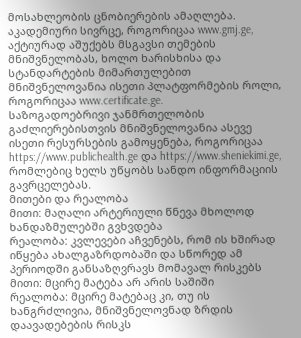მოსახლეობის ცნობიერების ამაღლება.
აკადემიური სივრცე, როგორიცაა www.gmj.ge, აქტიურად აშუქებს მსგავსი თემების მნიშვნელობას, ხოლო ხარისხისა და სტანდარტების მიმართულებით მნიშვნელოვანია ისეთი პლატფორმების როლი, როგორიცაა www.certificate.ge.
საზოგადოებრივი ჯანმრთელობის გაძლიერებისთვის მნიშვნელოვანია ასევე ისეთი რესურსების გამოყენება, როგორიცაა https://www.publichealth.ge და https://www.sheniekimi.ge, რომლებიც ხელს უწყობს სანდო ინფორმაციის გავრცელებას.
მითები და რეალობა
მითი: მაღალი არტერიული წნევა მხოლოდ ხანდაზმულებში გვხვდება
რეალობა: კვლევები აჩვენებს, რომ ის ხშირად იწყება ახალგაზრდობაში და სწორედ ამ პერიოდში განსაზღვრავს მომავალ რისკებს
მითი: მცირე მატება არ არის საშიში
რეალობა: მცირე მატებაც კი, თუ ის ხანგრძლივია, მნიშვნელოვნად ზრდის დაავადებების რისკს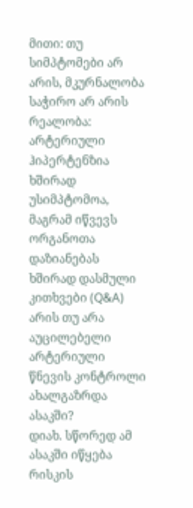მითი: თუ სიმპტომები არ არის, მკურნალობა საჭირო არ არის
რეალობა: არტერიული ჰიპერტენზია ხშირად უსიმპტომოა, მაგრამ იწვევს ორგანოთა დაზიანებას
ხშირად დასმული კითხვები (Q&A)
არის თუ არა აუცილებელი არტერიული წნევის კონტროლი ახალგაზრდა ასაკში?
დიახ. სწორედ ამ ასაკში იწყება რისკის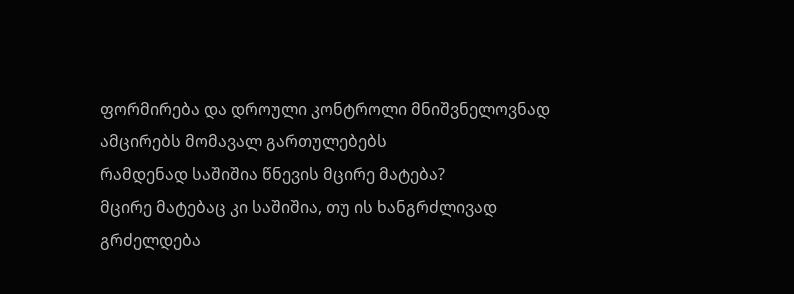ფორმირება და დროული კონტროლი მნიშვნელოვნად ამცირებს მომავალ გართულებებს
რამდენად საშიშია წნევის მცირე მატება?
მცირე მატებაც კი საშიშია, თუ ის ხანგრძლივად გრძელდება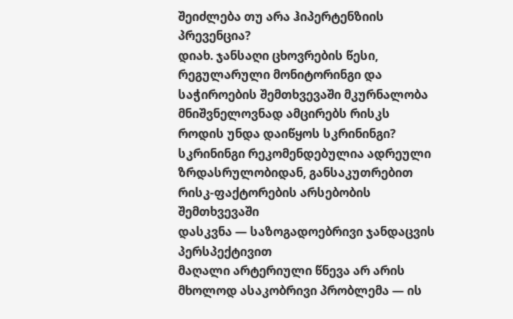შეიძლება თუ არა ჰიპერტენზიის პრევენცია?
დიახ. ჯანსაღი ცხოვრების წესი, რეგულარული მონიტორინგი და საჭიროების შემთხვევაში მკურნალობა მნიშვნელოვნად ამცირებს რისკს
როდის უნდა დაიწყოს სკრინინგი?
სკრინინგი რეკომენდებულია ადრეული ზრდასრულობიდან, განსაკუთრებით რისკ-ფაქტორების არსებობის შემთხვევაში
დასკვნა — საზოგადოებრივი ჯანდაცვის პერსპექტივით
მაღალი არტერიული წნევა არ არის მხოლოდ ასაკობრივი პრობლემა — ის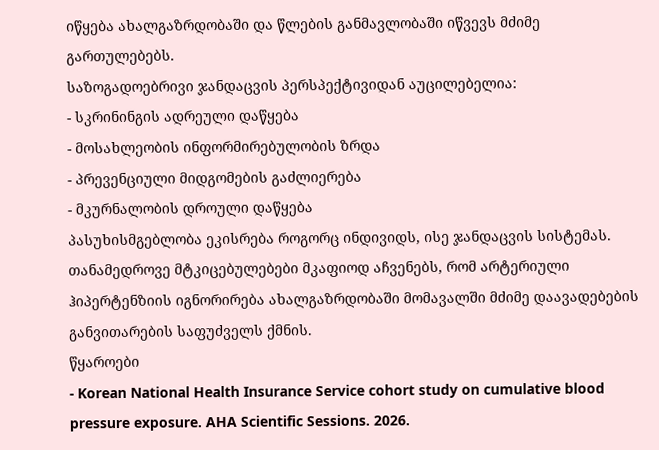იწყება ახალგაზრდობაში და წლების განმავლობაში იწვევს მძიმე გართულებებს.
საზოგადოებრივი ჯანდაცვის პერსპექტივიდან აუცილებელია:
- სკრინინგის ადრეული დაწყება
- მოსახლეობის ინფორმირებულობის ზრდა
- პრევენციული მიდგომების გაძლიერება
- მკურნალობის დროული დაწყება
პასუხისმგებლობა ეკისრება როგორც ინდივიდს, ისე ჯანდაცვის სისტემას. თანამედროვე მტკიცებულებები მკაფიოდ აჩვენებს, რომ არტერიული ჰიპერტენზიის იგნორირება ახალგაზრდობაში მომავალში მძიმე დაავადებების განვითარების საფუძველს ქმნის.
წყაროები
- Korean National Health Insurance Service cohort study on cumulative blood pressure exposure. AHA Scientific Sessions. 2026.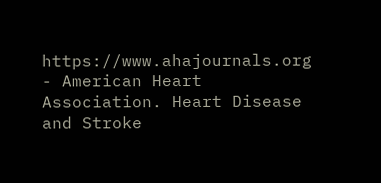https://www.ahajournals.org
- American Heart Association. Heart Disease and Stroke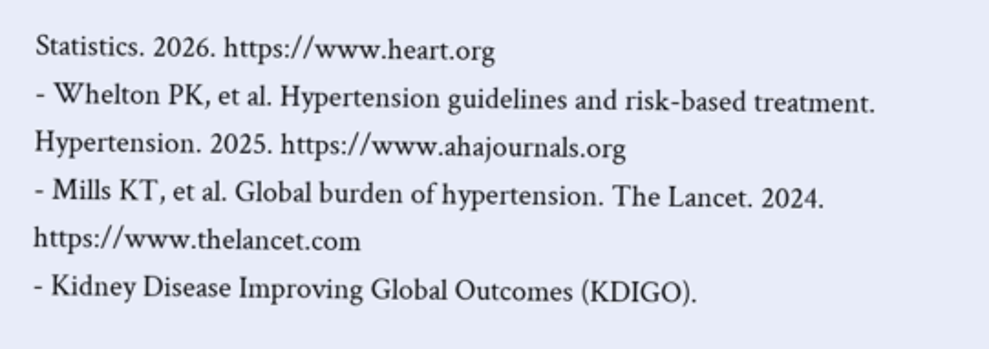Statistics. 2026. https://www.heart.org
- Whelton PK, et al. Hypertension guidelines and risk-based treatment. Hypertension. 2025. https://www.ahajournals.org
- Mills KT, et al. Global burden of hypertension. The Lancet. 2024. https://www.thelancet.com
- Kidney Disease Improving Global Outcomes (KDIGO).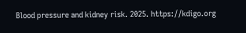Blood pressure and kidney risk. 2025. https://kdigo.org